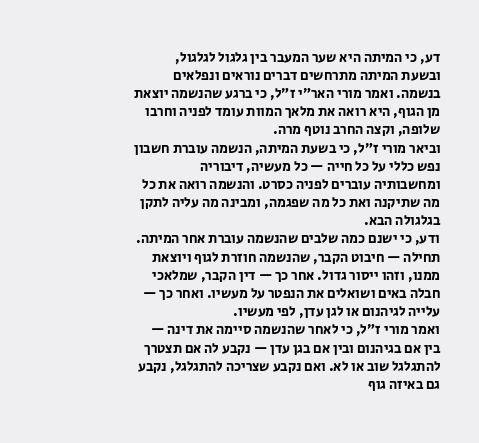דע, כי המיתה היא שער המעבר בין גלגול לגלגול, ובשעת המיתה מתרחשים דברים נוראים ונפלאים בנשמה. ואמר מורי האר״י ז״ל, כי ברגע שהנשמה יוצאת מן הגוף, היא רואה את מלאך המוות עומד לפניה וחרבו שלופה, וקצה החרב נוטף מרה.
וביאר מורי ז״ל, כי בשעת המיתה, הנשמה עוברת חשבון נפש כללי על כל חייה — כל מעשיה, דיבוריה ומחשבותיה עוברים לפניה כסרט. והנשמה רואה את כל מה שתיקנה ואת כל מה שפגמה, ומבינה מה עליה לתקן בגלגולה הבא.
ודע, כי ישנם כמה שלבים שהנשמה עוברת אחר המיתה. תחילה — חיבוט הקבר, שהנשמה חוזרת לגוף ויוצאת ממנו, וזהו ייסור גדול. אחר כך — דין הקבר, שמלאכי חבלה באים ושואלים את הנפטר על מעשיו. ואחר כך — עלייה לגיהנום או לגן עדן, לפי מעשיו.
ואמר מורי ז״ל, כי לאחר שהנשמה סיימה את דינה — בין אם בגיהנום ובין אם בגן עדן — נקבע לה אם תצטרך להתגלגל שוב או לא. ואם נקבע שצריכה להתגלגל, נקבע גם באיזה גוף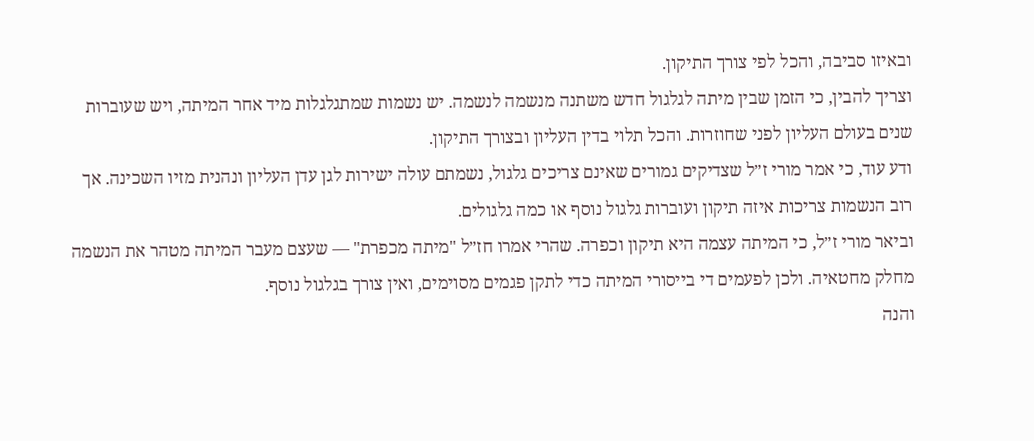ובאיזו סביבה, והכל לפי צורך התיקון.
וצריך להבין, כי הזמן שבין מיתה לגלגול חדש משתנה מנשמה לנשמה. יש נשמות שמתגלגלות מיד אחר המיתה, ויש שעוברות שנים בעולם העליון לפני שחוזרות. והכל תלוי בדין העליון ובצורך התיקון.
ודע עוד, כי אמר מורי ז״ל שצדיקים גמורים שאינם צריכים גלגול, נשמתם עולה ישירות לגן עדן העליון ונהנית מזיו השכינה. אך רוב הנשמות צריכות איזה תיקון ועוברות גלגול נוסף או כמה גלגולים.
וביאר מורי ז״ל, כי המיתה עצמה היא תיקון וכפרה. שהרי אמרו חז״ל "מיתה מכפרת" — שעצם מעבר המיתה מטהר את הנשמה מחלק מחטאיה. ולכן לפעמים די בייסורי המיתה כדי לתקן פגמים מסוימים, ואין צורך בגלגול נוסף.
והנה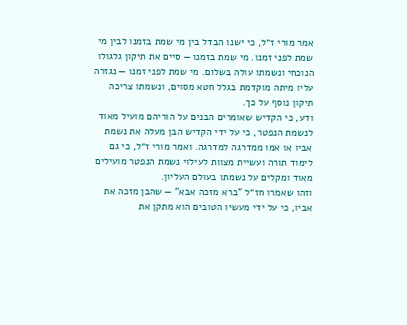אמר מורי ז״ל, כי ישנו הבדל בין מי שמת בזמנו לבין מי שמת לפני זמנו. מי שמת בזמנו — סיים את תיקון גלגולו הנוכחי ונשמתו עולה בשלום. מי שמת לפני זמנו — נגזרה עליו מיתה מוקדמת בגלל חטא מסוים, ונשמתו צריכה תיקון נוסף על כך.
ודע, כי הקדיש שאומרים הבנים על הוריהם מועיל מאוד לנשמת הנפטר, כי על ידי הקדיש הבן מעלה את נשמת אביו או אמו ממדרגה למדרגה. ואמר מורי ז״ל, כי גם לימוד תורה ועשיית מצוות לעילוי נשמת הנפטר מועילים מאוד ומקלים על נשמתו בעולם העליון.
וזהו שאמרו חז״ל "ברא מזכה אבא" — שהבן מזכה את אביו, כי על ידי מעשיו הטובים הוא מתקן את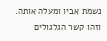נשמת אביו ומעלה אותה. וזהו קשר הגלגולים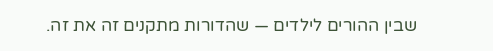שבין ההורים לילדים — שהדורות מתקנים זה את זה.